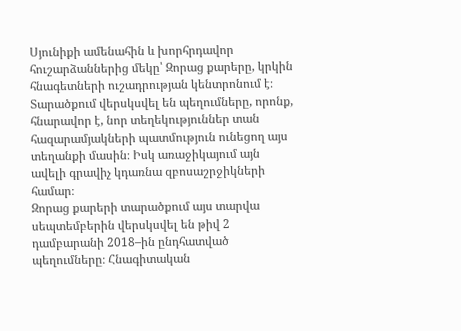Սյունիքի ամենահին և խորհրդավոր հուշարձաններից մեկը՝ Զորաց քարերը, կրկին հնագետների ուշադրության կենտրոնում է։ Տարածքում վերսկսվել են պեղումները, որոնք, հնարավոր է, նոր տեղեկություններ տան հազարամյակների պատմություն ունեցող այս տեղանքի մասին։ Իսկ առաջիկայում այն ավելի գրավիչ կդառնա զբոսաշրջիկների համար։
Զորաց քարերի տարածքում այս տարվա սեպտեմբերին վերսկսվել են թիվ 2 դամբարանի 2018–ին ընդհատված պեղումները։ Հնագիտական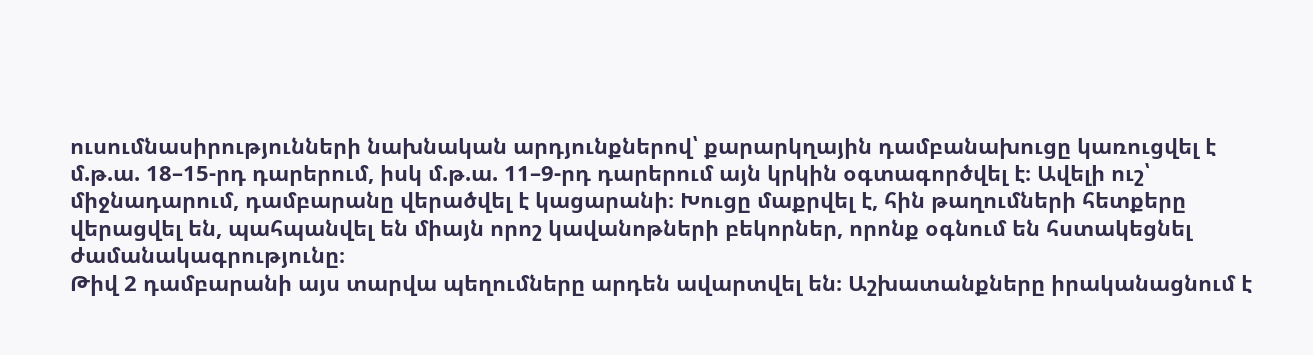ուսումնասիրությունների նախնական արդյունքներով՝ քարարկղային դամբանախուցը կառուցվել է մ.թ.ա. 18–15-րդ դարերում, իսկ մ.թ.ա. 11–9-րդ դարերում այն կրկին օգտագործվել է։ Ավելի ուշ՝ միջնադարում, դամբարանը վերածվել է կացարանի։ Խուցը մաքրվել է, հին թաղումների հետքերը վերացվել են, պահպանվել են միայն որոշ կավանոթների բեկորներ, որոնք օգնում են հստակեցնել ժամանակագրությունը։
Թիվ 2 դամբարանի այս տարվա պեղումները արդեն ավարտվել են։ Աշխատանքները իրականացնում է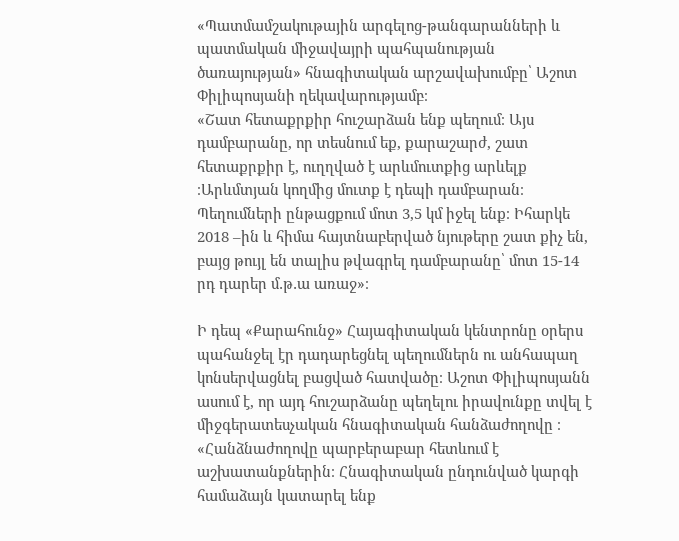«Պատմամշակութային արգելոց-թանգարանների և պատմական միջավայրի պահպանության ծառայության» հնագիտական արշավախումբը՝ Աշոտ Փիլիպոսյանի ղեկավարությամբ։
«Շատ հետաքրքիր հուշարձան ենք պեղում։ Այս դամբարանը, որ տեսնում եք, քարաշարժ, շատ հետաքրքիր է, ուղղված է արևմուտքից արևելք ։Արևմտյան կողմից մուտք է դեպի դամբարան։ Պեղումների ընթացքում մոտ 3,5 կմ իջել ենք։ Իհարկե 2018 –ին և հիմա հայտնաբերված նյութերը շատ քիչ են, բայց թույլ են տալիս թվագրել դամբարանը՝ մոտ 15-14 րդ դարեր մ․թ․ա առաջ»։

Ի դեպ «Քարահունջ» Հայագիտական կենտրոնը օրերս պահանջել էր դադարեցնել պեղումներն ու անհապաղ կոնսերվացնել բացված հատվածը։ Աշոտ Փիլիպոսյանն ասում է, որ այդ հուշարձանը պեղելու իրավունքը տվել է միջգերատեսչական հնագիտական հանձաժողովը ։
«Հանձնաժողովը պարբերաբար հետևում է աշխատանքներին։ Հնագիտական ընդունված կարգի համաձայն կատարել ենք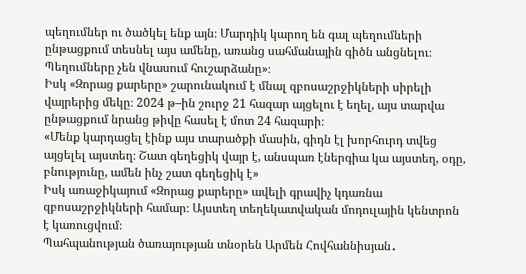պեղումներ ու ծածկել ենք այն։ Մարդիկ կարող են գալ պեղումների ընթացքում տեսնել այս ամենը, առանց սահմանային գիծն անցնելու։ Պեղումները չեն վնասում հուշարձանը»։
Իսկ «Զորաց քարերը» շարունակում է մնալ զբոսաշրջիկների սիրելի վայրերից մեկը։ 2024 թ–ին շուրջ 21 հազար այցելու է եղել, այս տարվա ընթացքում նրանց թիվը հասել է մոտ 24 հազարի։
«Մենք կարդացել էինք այս տարածքի մասին, գիդն էլ խորհուրդ տվեց այցելել այստեղ։ Շատ գեղեցիկ վայր է, անսպառ էներգիա կա այստեղ, օդը, բնությունը, ամեն ինչ շատ գեղեցիկ է»
Իսկ առաջիկայում «Զորաց քարերը» ավելի գրավիչ կդառնա զբոսաշրջիկների համար։ Այստեղ տեղեկատվական մոդուլային կենտրոն է կառուցվում։
Պահպանության ծառայության տնօրեն Արմեն Հովհաննիսյան․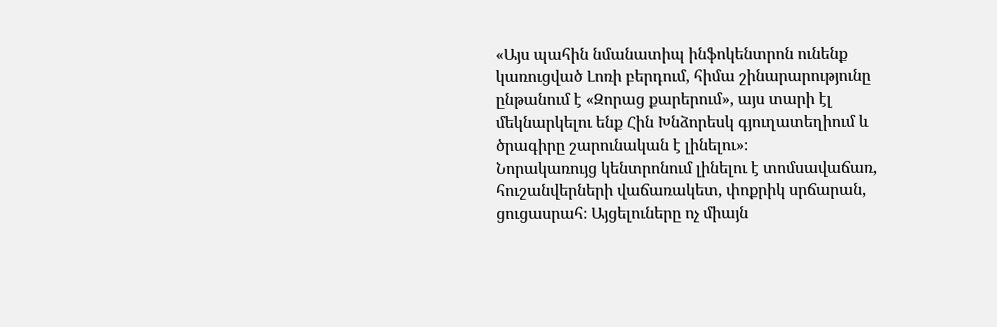«Այս պահին նմանատիպ ինֆոկենտրոն ունենք կառուցված Լոռի բերդում, հիմա շինարարությունը ընթանում է «Զորաց քարերում», այս տարի էլ մեկնարկելու ենք Հին Խնձորեսկ գյուղատեղիում և ծրագիրը շարունական է լինելու»։
Նորակառույց կենտրոնում լինելու է տոմսավաճառ, հուշանվերների վաճառակետ, փոքրիկ սրճարան, ցուցասրահ։ Այցելուները ոչ միայն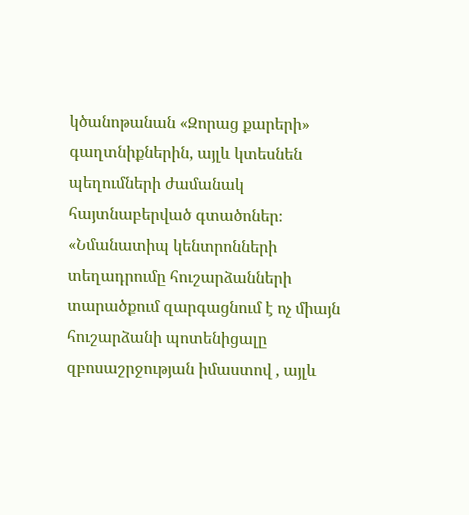կծանոթանան «Զորաց քարերի» գաղտնիքներին, այլև կտեսնեն պեղումների ժամանակ հայտնաբերված գտածոներ։
«Նմանատիպ կենտրոնների տեղադրումը հուշարձանների տարածքում զարգացնում է ոչ միայն հուշարձանի պոտենիցալը զբոսաշրջության իմաստով , այլև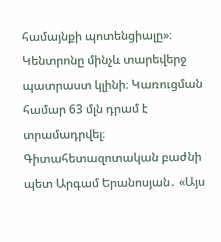համայնքի պոտենցիալը»։
Կենտրոնը մինչև տարեվերջ պատրաստ կլինի։ Կառուցման համար 63 մլն դրամ է տրամադրվել։
Գիտահետազոտական բաժնի պետ Արգամ Երանոսյան․ «Այս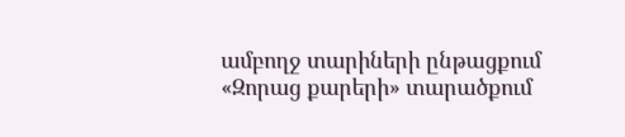ամբողջ տարիների ընթացքում «Զորաց քարերի» տարածքում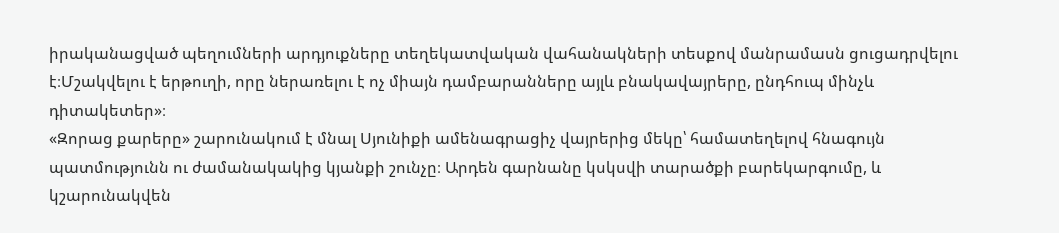իրականացված պեղումների արդյուքները տեղեկատվական վահանակների տեսքով մանրամասն ցուցադրվելու է։Մշակվելու է երթուղի, որը ներառելու է ոչ միայն դամբարանները այլև բնակավայրերը, ընդհուպ մինչև դիտակետեր»։
«Զորաց քարերը» շարունակում է մնալ Սյունիքի ամենագրացիչ վայրերից մեկը՝ համատեղելով հնագույն պատմությունն ու ժամանակակից կյանքի շունչը։ Արդեն գարնանը կսկսվի տարածքի բարեկարգումը, և կշարունակվեն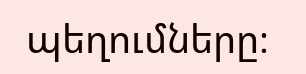պեղումները։